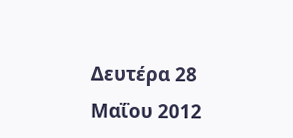Δευτέρα 28 Μαΐου 2012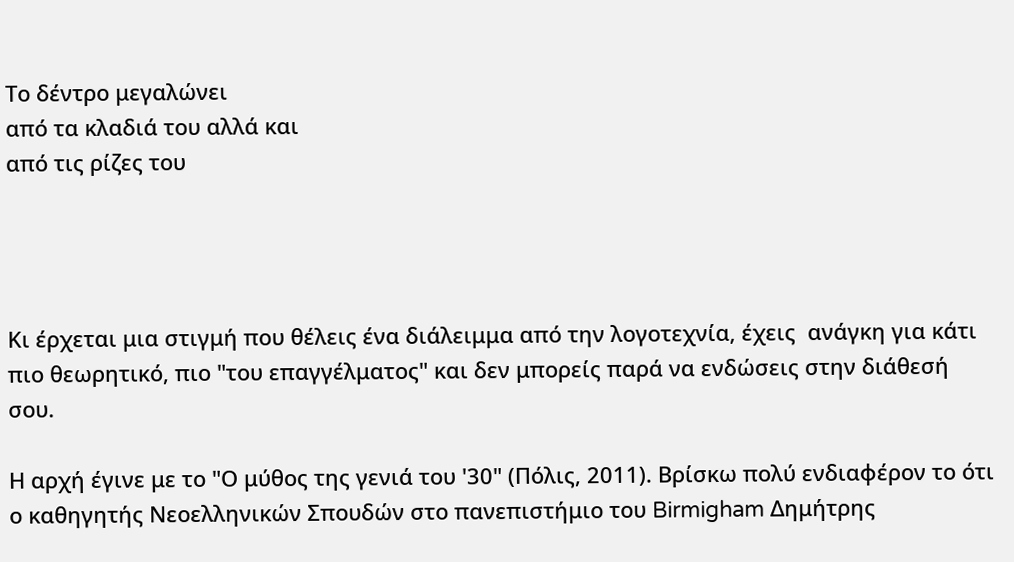Το δέντρο μεγαλώνει
από τα κλαδιά του αλλά και
από τις ρίζες του




Κι έρχεται μια στιγμή που θέλεις ένα διάλειμμα από την λογοτεχνία, έχεις  ανάγκη για κάτι πιο θεωρητικό, πιο "του επαγγέλματος" και δεν μπορείς παρά να ενδώσεις στην διάθεσή σου.

Η αρχή έγινε με το "Ο μύθος της γενιά του '30" (Πόλις, 2011). Βρίσκω πολύ ενδιαφέρον το ότι ο καθηγητής Νεοελληνικών Σπουδών στο πανεπιστήμιο του Birmigham Δημήτρης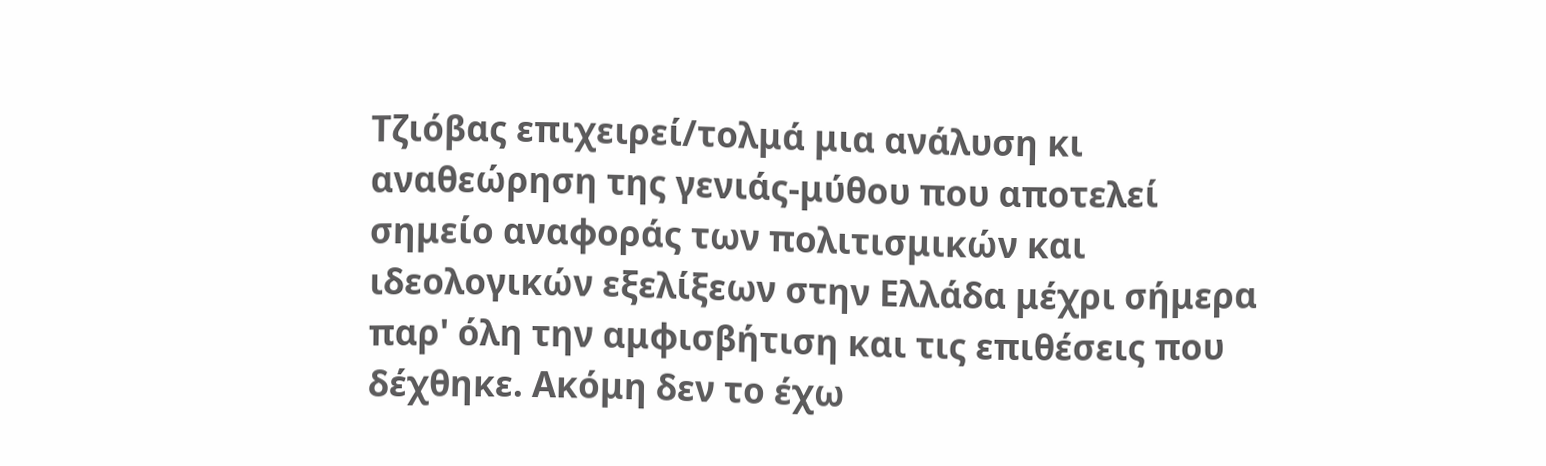Τζιόβας επιχειρεί/τολμά μια ανάλυση κι αναθεώρηση της γενιάς-μύθου που αποτελεί σημείο αναφοράς των πολιτισμικών και ιδεολογικών εξελίξεων στην Ελλάδα μέχρι σήμερα παρ' όλη την αμφισβήτιση και τις επιθέσεις που δέχθηκε. Ακόμη δεν το έχω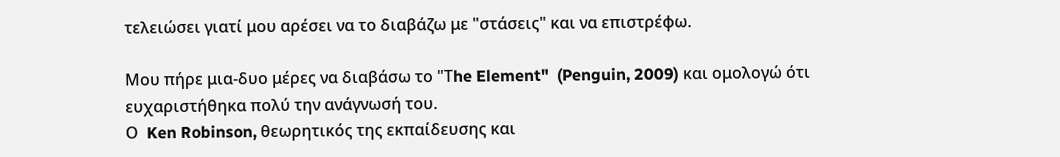τελειώσει γιατί μου αρέσει να το διαβάζω με "στάσεις" και να επιστρέφω.

Μου πήρε μια-δυο μέρες να διαβάσω το "Τhe Element"  (Penguin, 2009) και ομολογώ ότι ευχαριστήθηκα πολύ την ανάγνωσή του.
Ο  Ken Robinson, θεωρητικός της εκπαίδευσης και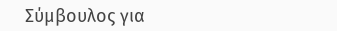Σύμβουλος για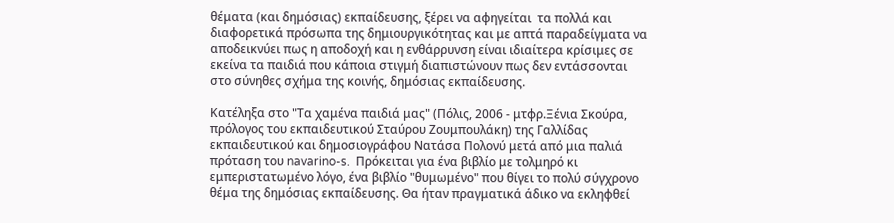θέματα (και δημόσιας) εκπαίδευσης, ξέρει να αφηγείται  τα πολλά και διαφορετικά πρόσωπα της δημιουργικότητας και με απτά παραδείγματα να αποδεικνύει πως η αποδοχή και η ενθάρρυνση είναι ιδιαίτερα κρίσιμες σε εκείνα τα παιδιά που κάποια στιγμή διαπιστώνουν πως δεν εντάσσονται στο σύνηθες σχήμα της κοινής, δημόσιας εκπαίδευσης.

Kατέληξα στο "Τα χαμένα παιδιά μας" (Πόλις, 2006 - μτφρ.Ξένια Σκούρα, πρόλογος του εκπαιδευτικού Σταύρου Ζουμπουλάκη) της Γαλλίδας εκπαιδευτικού και δημοσιογράφου Νατάσα Πολονύ μετά από μια παλιά πρόταση του navarino-s.  Πρόκειται για ένα βιβλίο με τολμηρό κι εμπεριστατωμένο λόγο, ένα βιβλίο "θυμωμένο" που θίγει το πολύ σύγχρονο θέμα της δημόσιας εκπαίδευσης. Θα ήταν πραγματικά άδικο να εκληφθεί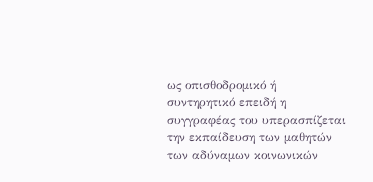ως οπισθοδρομικό ή συντηρητικό επειδή η συγγραφέας του υπερασπίζεται την εκπαίδευση των μαθητών των αδύναμων κοινωνικών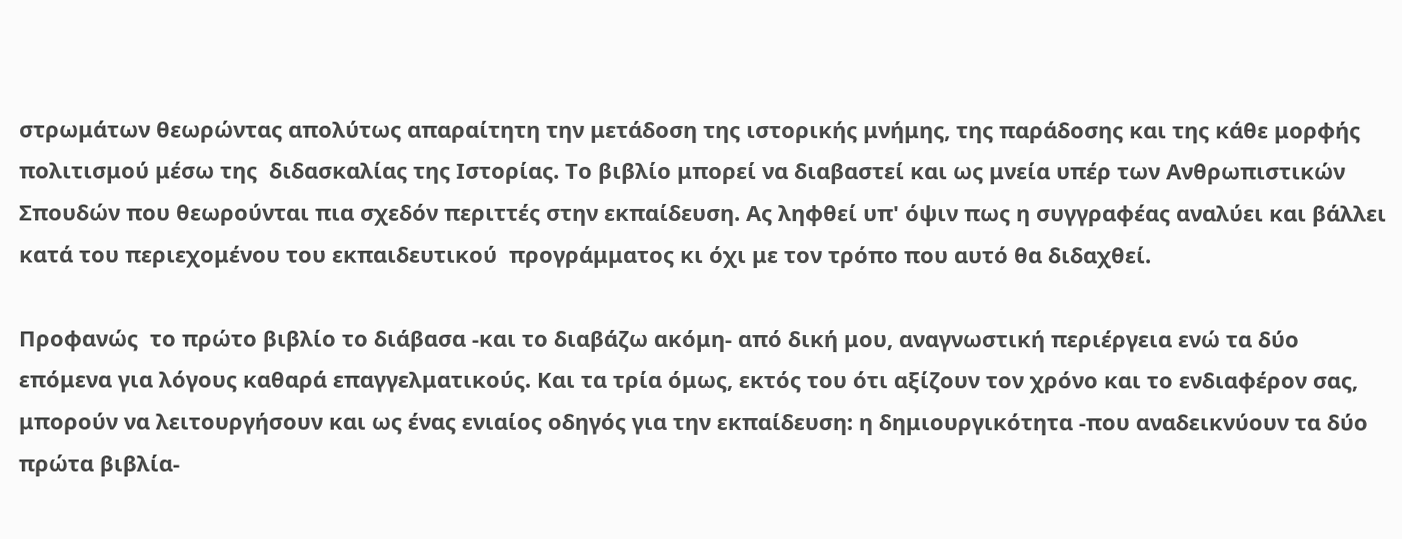στρωμάτων θεωρώντας απολύτως απαραίτητη την μετάδοση της ιστορικής μνήμης, της παράδοσης και της κάθε μορφής πολιτισμού μέσω της  διδασκαλίας της Ιστορίας. Το βιβλίο μπορεί να διαβαστεί και ως μνεία υπέρ των Ανθρωπιστικών Σπουδών που θεωρούνται πια σχεδόν περιττές στην εκπαίδευση. Ας ληφθεί υπ' όψιν πως η συγγραφέας αναλύει και βάλλει κατά του περιεχομένου του εκπαιδευτικού  προγράμματος κι όχι με τον τρόπο που αυτό θα διδαχθεί.

Προφανώς  το πρώτο βιβλίο το διάβασα -και το διαβάζω ακόμη- από δική μου, αναγνωστική περιέργεια ενώ τα δύο επόμενα για λόγους καθαρά επαγγελματικούς. Και τα τρία όμως, εκτός του ότι αξίζουν τον χρόνο και το ενδιαφέρον σας, μπορούν να λειτουργήσουν και ως ένας ενιαίος οδηγός για την εκπαίδευση: η δημιουργικότητα -που αναδεικνύουν τα δύο πρώτα βιβλία-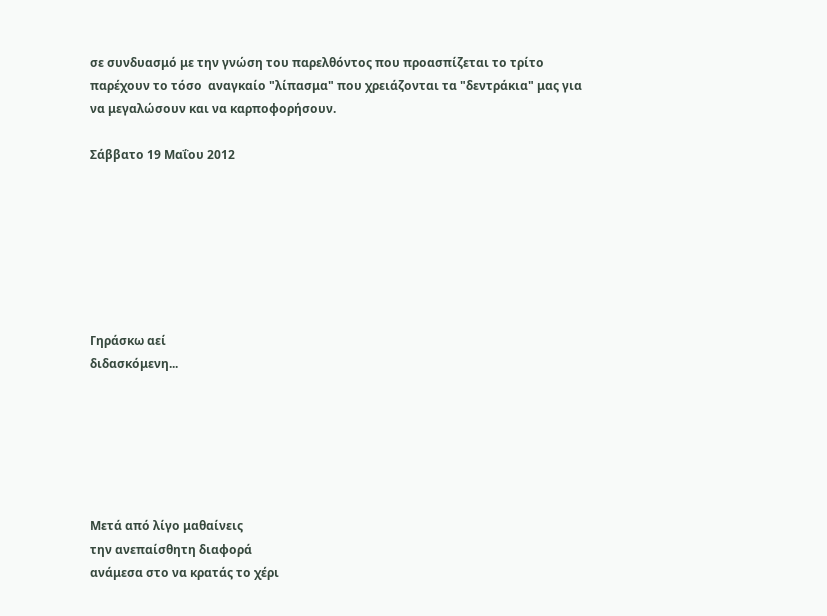σε συνδυασμό με την γνώση του παρελθόντος που προασπίζεται το τρίτο παρέχουν το τόσο  αναγκαίο "λίπασμα" που χρειάζονται τα "δεντράκια" μας για να μεγαλώσουν και να καρποφορήσουν.

Σάββατο 19 Μαΐου 2012







Γηράσκω αεί
διδασκόμενη...






Μετά από λίγο μαθαίνεις
την ανεπαίσθητη διαφορά
ανάμεσα στο να κρατάς το χέρι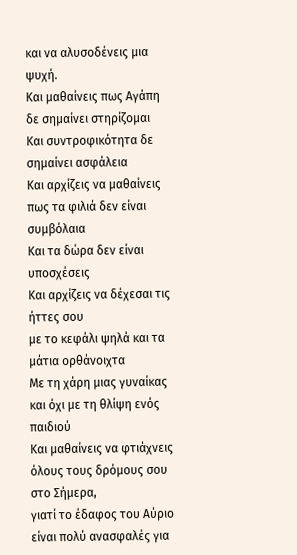και να αλυσοδένεις μια ψυχή.
Και μαθαίνεις πως Αγάπη δε σημαίνει στηρίζομαι
Και συντροφικότητα δε σημαίνει ασφάλεια
Και αρχίζεις να μαθαίνεις
πως τα φιλιά δεν είναι συμβόλαια
Και τα δώρα δεν είναι υποσχέσεις
Και αρχίζεις να δέχεσαι τις ήττες σου
με το κεφάλι ψηλά και τα μάτια ορθάνοιχτα
Με τη χάρη μιας γυναίκας
και όχι με τη θλίψη ενός παιδιού
Και μαθαίνεις να φτιάχνεις
όλους τους δρόμους σου στο Σήμερα,
γιατί το έδαφος του Αύριο
είναι πολύ ανασφαλές για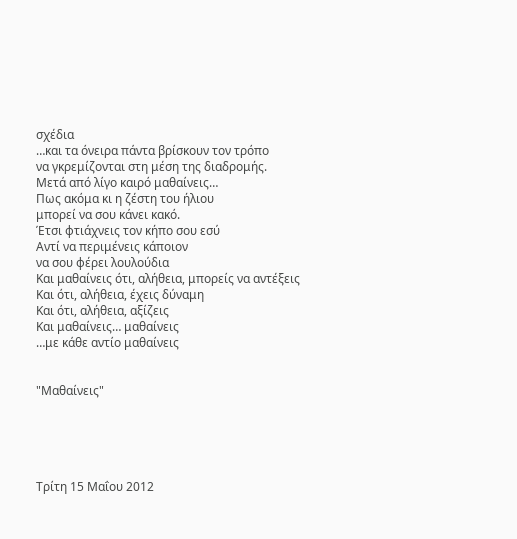σχέδια
…και τα όνειρα πάντα βρίσκουν τον τρόπο
να γκρεμίζονται στη μέση της διαδρομής.
Μετά από λίγο καιρό μαθαίνεις…
Πως ακόμα κι η ζέστη του ήλιου
μπορεί να σου κάνει κακό.
Έτσι φτιάχνεις τον κήπο σου εσύ
Αντί να περιμένεις κάποιον
να σου φέρει λουλούδια
Και μαθαίνεις ότι, αλήθεια, μπορείς να αντέξεις
Και ότι, αλήθεια, έχεις δύναμη
Και ότι, αλήθεια, αξίζεις
Και μαθαίνεις… μαθαίνεις
…με κάθε αντίο μαθαίνεις


"Μαθαίνεις"





Τρίτη 15 Μαΐου 2012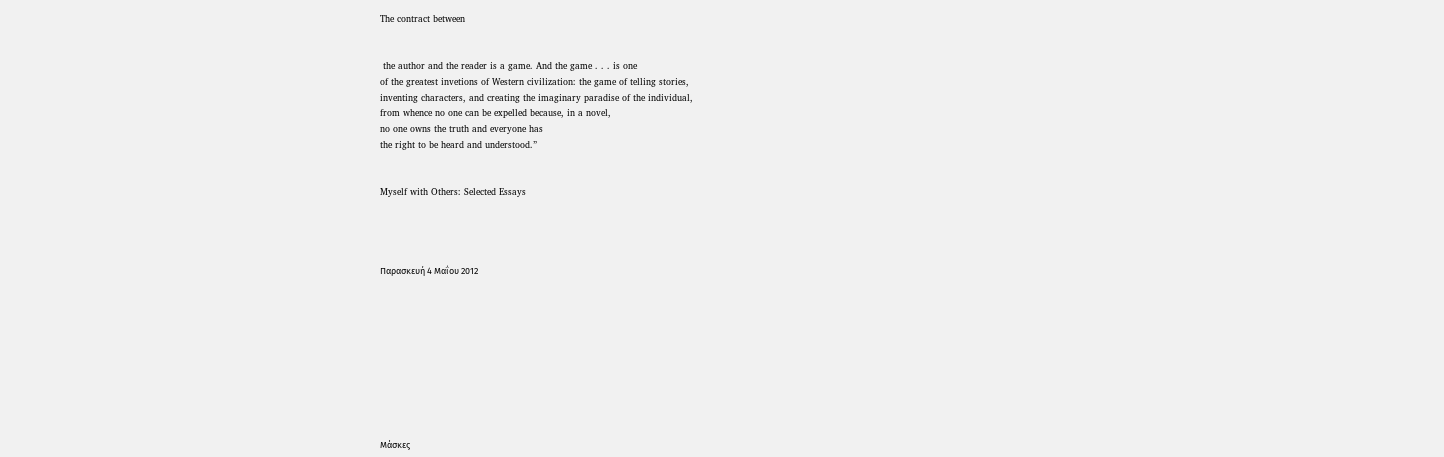The contract between


 the author and the reader is a game. And the game . . . is one
of the greatest invetions of Western civilization: the game of telling stories,
inventing characters, and creating the imaginary paradise of the individual,
from whence no one can be expelled because, in a novel,
no one owns the truth and everyone has
the right to be heard and understood.”


Myself with Others: Selected Essays




Παρασκευή 4 Μαΐου 2012










Μάσκες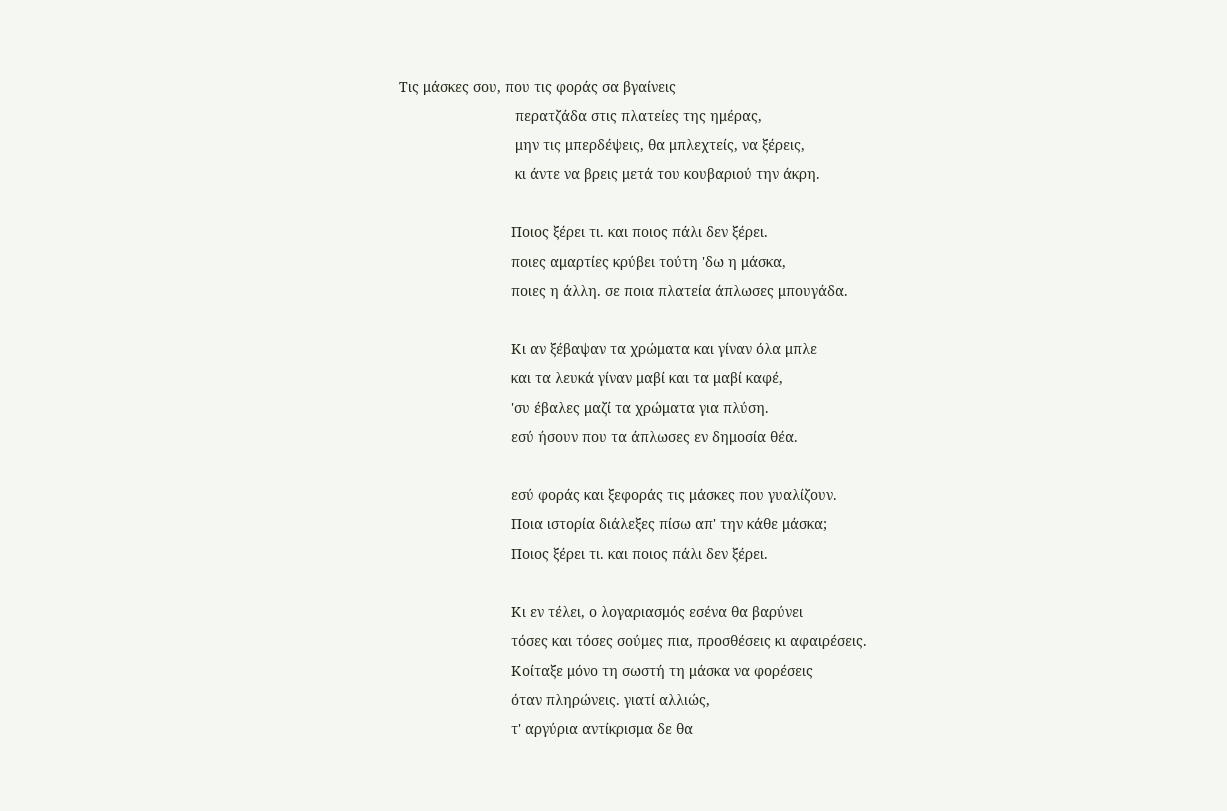Τις μάσκες σου, που τις φοράς σα βγαίνεις
                             περατζάδα στις πλατείες της ημέρας,
                             μην τις μπερδέψεις, θα μπλεχτείς, να ξέρεις,
                             κι άντε να βρεις μετά του κουβαριού την άκρη.

                            Ποιος ξέρει τι. και ποιος πάλι δεν ξέρει.
                            ποιες αμαρτίες κρύβει τούτη 'δω η μάσκα,
                            ποιες η άλλη. σε ποια πλατεία άπλωσες μπουγάδα.

                            Κι αν ξέβαψαν τα χρώματα και γίναν όλα μπλε
                            και τα λευκά γίναν μαβί και τα μαβί καφέ,
                            'συ έβαλες μαζί τα χρώματα για πλύση.
                            εσύ ήσουν που τα άπλωσες εν δημοσία θέα.

                            εσύ φοράς και ξεφοράς τις μάσκες που γυαλίζουν.
                            Ποια ιστορία διάλεξες πίσω απ' την κάθε μάσκα;
                            Ποιος ξέρει τι. και ποιος πάλι δεν ξέρει.

                            Κι εν τέλει, ο λογαριασμός εσένα θα βαρύνει
                            τόσες και τόσες σούμες πια, προσθέσεις κι αφαιρέσεις.
                            Κοίταξε μόνο τη σωστή τη μάσκα να φορέσεις
                            όταν πληρώνεις. γιατί αλλιώς,
                            τ' αργύρια αντίκρισμα δε θα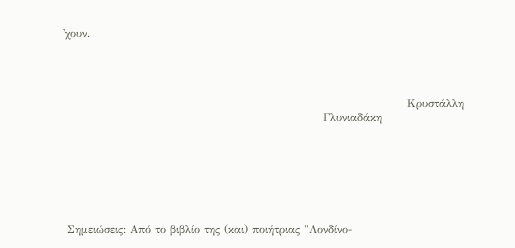'χουν.




                                                                                      Κρυστάλλη
                                                                 Γλυνιαδάκη







 Σημειώσεις: Από το βιβλίο της (και) ποιήτριας "Λονδίνο-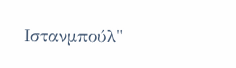Ιστανμπούλ"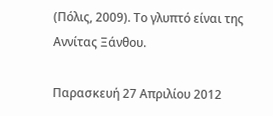(Πόλις, 2009). Το γλυπτό είναι της Αννίτας Ξάνθου.

Παρασκευή 27 Απριλίου 2012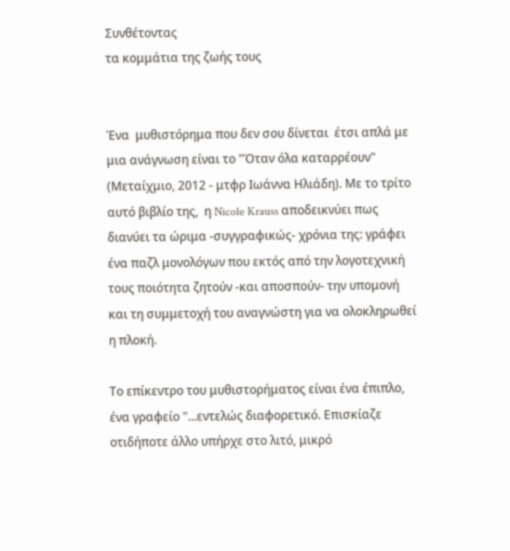Συνθέτοντας
τα κομμάτια της ζωής τους


Ένα  μυθιστόρημα που δεν σου δίνεται  έτσι απλά με μια ανάγνωση είναι το "Όταν όλα καταρρέουν"  (Μεταίχμιο, 2012 - μτφρ Ιωάννα Ηλιάδη). Με το τρίτο αυτό βιβλίο της,  η Nicole Krauss αποδεικνύει πως διανύει τα ώριμα -συγγραφικώς- χρόνια της: γράφει ένα παζλ μονολόγων που εκτός από την λογοτεχνική τους ποιότητα ζητούν -και αποσπούν- την υπομονή και τη συμμετοχή του αναγνώστη για να ολοκληρωθεί η πλοκή.

Το επίκεντρο του μυθιστορήματος είναι ένα έπιπλο, ένα γραφείο "...εντελώς διαφορετικό. Επισκίαζε οτιδήποτε άλλο υπήρχε στο λιτό, μικρό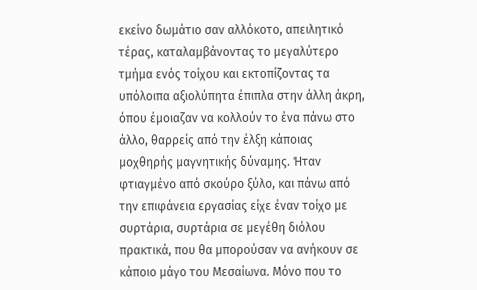εκείνο δωμάτιο σαν αλλόκοτο, απειλητικό τέρας, καταλαμβάνοντας το μεγαλύτερο τμήμα ενός τοίχου και εκτοπίζοντας τα υπόλοιπα αξιολύπητα έπιπλα στην άλλη άκρη, όπου έμοιαζαν να κολλούν το ένα πάνω στο άλλο, θαρρείς από την έλξη κάποιας μοχθηρής μαγνητικής δύναμης. Ήταν φτιαγμένο από σκούρο ξύλο, και πάνω από την επιφάνεια εργασίας είχε έναν τοίχο με συρτάρια, συρτάρια σε μεγέθη διόλου πρακτικά, που θα μπορούσαν να ανήκουν σε κάποιο μάγο του Μεσαίωνα. Μόνο που το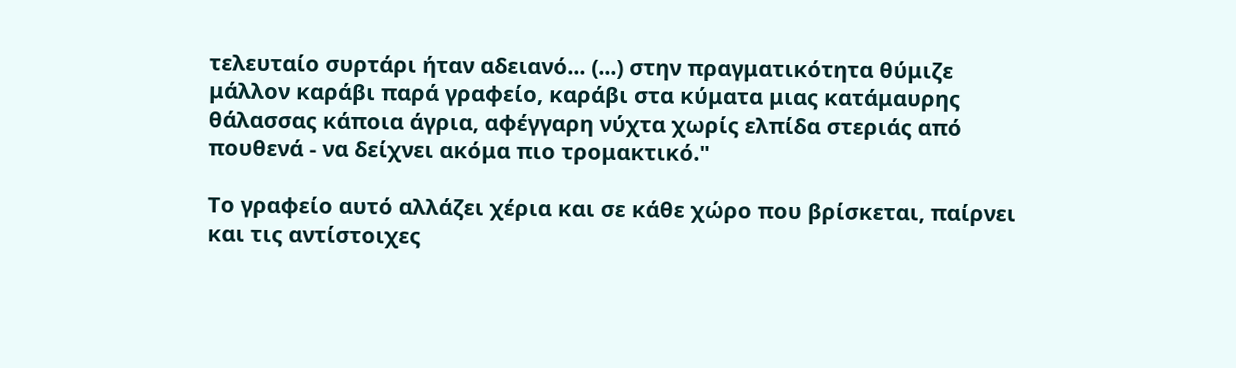τελευταίο συρτάρι ήταν αδειανό... (...) στην πραγματικότητα θύμιζε μάλλον καράβι παρά γραφείο, καράβι στα κύματα μιας κατάμαυρης θάλασσας κάποια άγρια, αφέγγαρη νύχτα χωρίς ελπίδα στεριάς από πουθενά - να δείχνει ακόμα πιο τρομακτικό."

Το γραφείο αυτό αλλάζει χέρια και σε κάθε χώρο που βρίσκεται, παίρνει και τις αντίστοιχες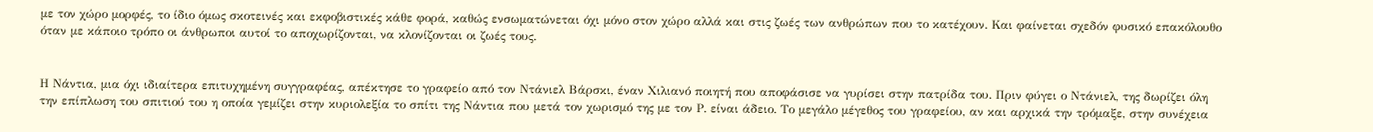με τον χώρο μορφές, το ίδιο όμως σκοτεινές και εκφοβιστικές κάθε φορά, καθώς ενσωματώνεται όχι μόνο στον χώρο αλλά και στις ζωές των ανθρώπων που το κατέχουν. Και φαίνεται σχεδόν φυσικό επακόλουθο όταν με κάποιο τρόπο οι άνθρωποι αυτοί το αποχωρίζονται, να κλονίζονται οι ζωές τους.


Η Νάντια, μια όχι ιδιαίτερα επιτυχημένη συγγραφέας, απέκτησε το γραφείο από τον Ντάνιελ Βάρσκι, έναν Χιλιανό ποιητή που αποφάσισε να γυρίσει στην πατρίδα του. Πριν φύγει ο Ντάνιελ, της δωρίζει όλη την επίπλωση του σπιτιού του η οποία γεμίζει στην κυριολεξία το σπίτι της Νάντια που μετά τον χωρισμό της με τον Ρ. είναι άδειο. Το μεγάλο μέγεθος του γραφείου, αν και αρχικά την τρόμαξε, στην συνέχεια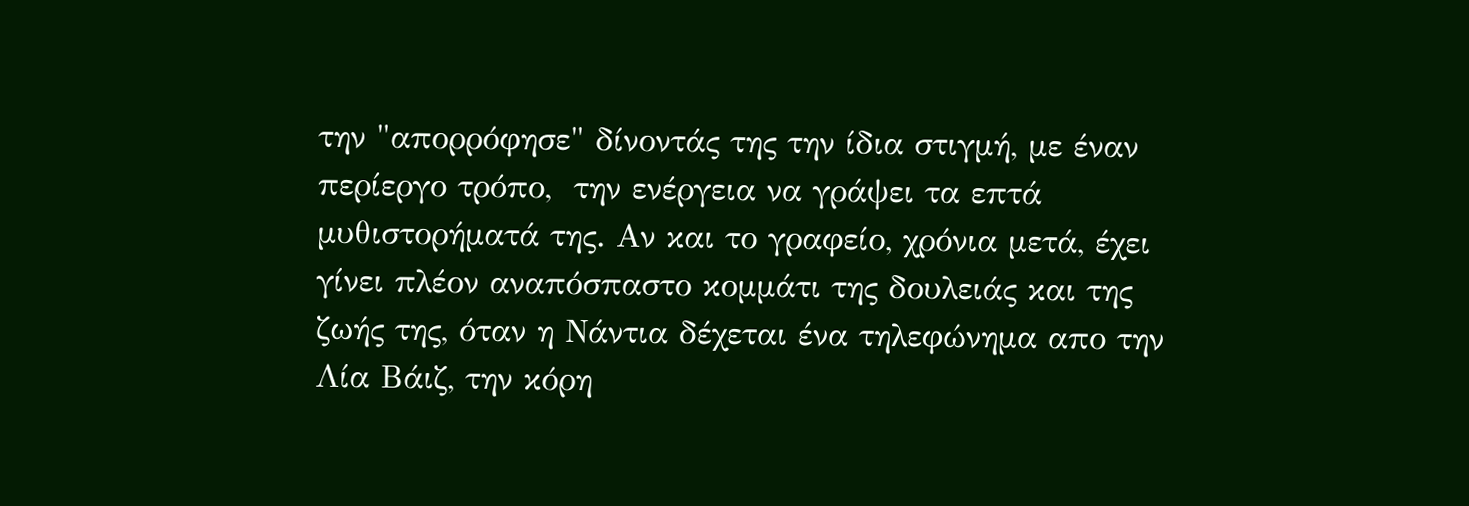την "απορρόφησε" δίνοντάς της την ίδια στιγμή, με έναν περίεργο τρόπο,  την ενέργεια να γράψει τα επτά μυθιστορήματά της. Αν και το γραφείο, χρόνια μετά, έχει γίνει πλέον αναπόσπαστο κομμάτι της δουλειάς και της ζωής της, όταν η Νάντια δέχεται ένα τηλεφώνημα απο την Λία Βάιζ, την κόρη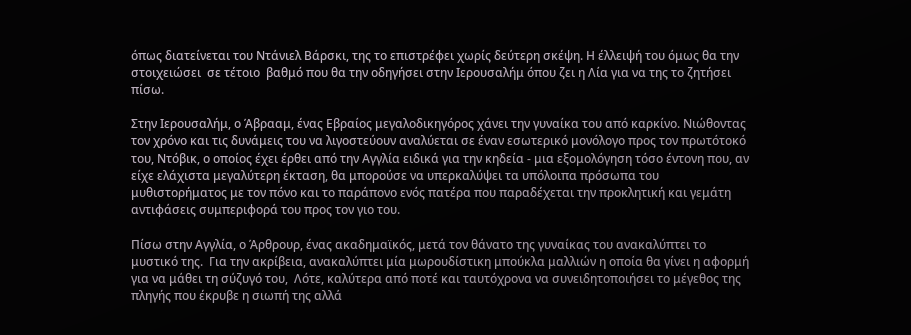όπως διατείνεται του Ντάνιελ Βάρσκι, της το επιστρέφει χωρίς δεύτερη σκέψη. Η έλλειψή του όμως θα την στοιχειώσει  σε τέτοιο  βαθμό που θα την οδηγήσει στην Ιερουσαλήμ όπου ζει η Λία για να της το ζητήσει πίσω.

Στην Ιερουσαλήμ, ο Άβρααμ, ένας Εβραίος μεγαλοδικηγόρος χάνει την γυναίκα του από καρκίνο. Νιώθοντας τον χρόνο και τις δυνάμεις του να λιγοστεύουν αναλύεται σε έναν εσωτερικό μονόλογο προς τον πρωτότοκό του, Ντόβικ, ο οποίος έχει έρθει από την Αγγλία ειδικά για την κηδεία - μια εξομολόγηση τόσο έντονη που, αν είχε ελάχιστα μεγαλύτερη έκταση, θα μπορούσε να υπερκαλύψει τα υπόλοιπα πρόσωπα του μυθιστορήματος με τον πόνο και το παράπονο ενός πατέρα που παραδέχεται την προκλητική και γεμάτη αντιφάσεις συμπεριφορά του προς τον γιο του.

Πίσω στην Αγγλία, ο Άρθρουρ, ένας ακαδημαϊκός, μετά τον θάνατο της γυναίκας του ανακαλύπτει το μυστικό της.  Για την ακρίβεια, ανακαλύπτει μία μωρουδίστικη μπούκλα μαλλιών η οποία θα γίνει η αφορμή για να μάθει τη σύζυγό του,  Λότε, καλύτερα από ποτέ και ταυτόχρονα να συνειδητοποιήσει το μέγεθος της πληγής που έκρυβε η σιωπή της αλλά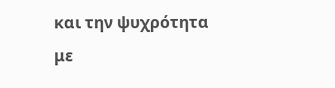και την ψυχρότητα με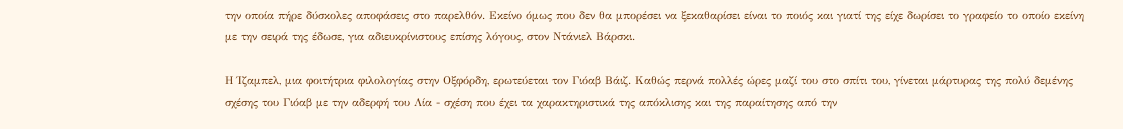την οποία πήρε δύσκολες αποφάσεις στο παρελθόν. Εκείνο όμως που δεν θα μπορέσει να ξεκαθαρίσει είναι το ποιός και γιατί της είχε δωρίσει το γραφείο το οποίο εκείνη με την σειρά της έδωσε, για αδιευκρίνιστους επίσης λόγους, στον Ντάνιελ Βάρσκι.

Η Ίζαμπελ, μια φοιτήτρια φιλολογίας στην Οξφόρδη, ερωτεύεται τον Γιόαβ Βάιζ. Καθώς περνά πολλές ώρες μαζί του στο σπίτι του, γίνεται μάρτυρας της πολύ δεμένης σχέσης του Γιόαβ με την αδερφή του Λία - σχέση που έχει τα χαρακτηριστικά της απόκλισης και της παραίτησης από την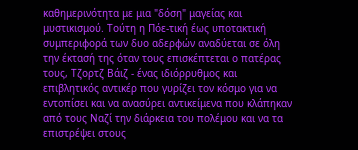καθημερινότητα με μια "δόση" μαγείας και μυστικισμού. Τούτη η Πόε-τική έως υποτακτική συμπεριφορά των δυο αδερφών αναδύεται σε όλη την έκτασή της όταν τους επισκέπτεται ο πατέρας τους, Τζορτζ Βάιζ - ένας ιδιόρρυθμος και επιβλητικός αντικέρ που γυρίζει τον κόσμο για να εντοπίσει και να ανασύρει αντικείμενα που κλάπηκαν από τους Ναζί την διάρκεια του πολέμου και να τα επιστρέψει στους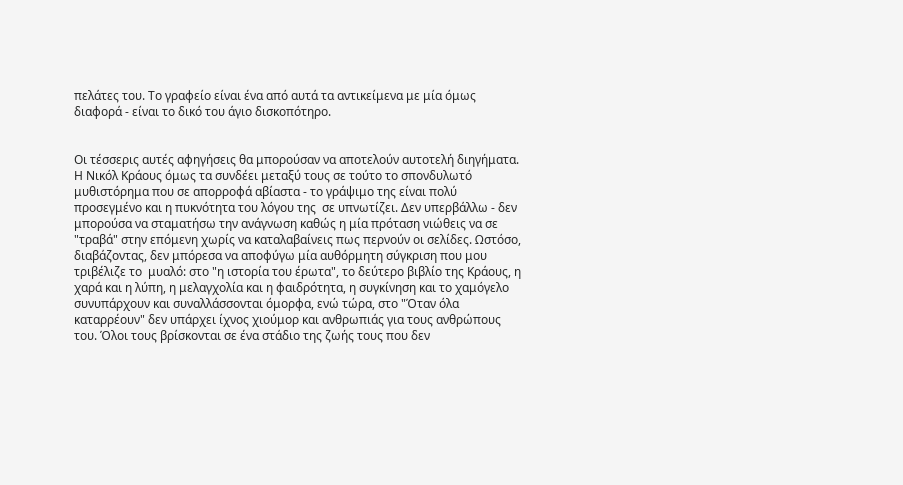πελάτες του. Το γραφείο είναι ένα από αυτά τα αντικείμενα με μία όμως διαφορά - είναι το δικό του άγιο δισκοπότηρο.


Οι τέσσερις αυτές αφηγήσεις θα μπορούσαν να αποτελούν αυτοτελή διηγήματα. Η Νικόλ Κράους όμως τα συνδέει μεταξύ τους σε τούτο το σπονδυλωτό μυθιστόρημα που σε απορροφά αβίαστα - το γράψιμο της είναι πολύ προσεγμένο και η πυκνότητα του λόγου της  σε υπνωτίζει. Δεν υπερβάλλω - δεν μπορούσα να σταματήσω την ανάγνωση καθώς η μία πρόταση νιώθεις να σε "τραβά" στην επόμενη χωρίς να καταλαβαίνεις πως περνούν οι σελίδες. Ωστόσο, διαβάζοντας, δεν μπόρεσα να αποφύγω μία αυθόρμητη σύγκριση που μου τριβέλιζε το  μυαλό: στο "η ιστορία του έρωτα", το δεύτερο βιβλίο της Κράους, η χαρά και η λύπη, η μελαγχολία και η φαιδρότητα, η συγκίνηση και το χαμόγελο συνυπάρχουν και συναλλάσσονται όμορφα, ενώ τώρα, στο "Όταν όλα καταρρέουν" δεν υπάρχει ίχνος χιούμορ και ανθρωπιάς για τους ανθρώπους του. Όλοι τους βρίσκονται σε ένα στάδιο της ζωής τους που δεν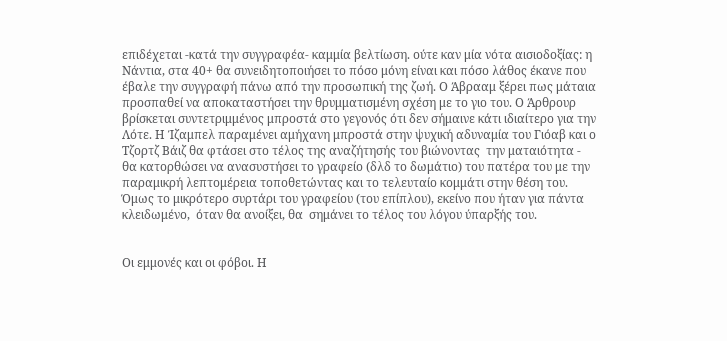επιδέχεται -κατά την συγγραφέα- καμμία βελτίωση. ούτε καν μία νότα αισιοδοξίας: η Νάντια, στα 40+ θα συνειδητοποιήσει το πόσο μόνη είναι και πόσο λάθος έκανε που έβαλε την συγγραφή πάνω από την προσωπική της ζωή. Ο Άβρααμ ξέρει πως μάταια προσπαθεί να αποκαταστήσει την θρυμματισμένη σχέση με το γιο του. Ο Άρθρουρ βρίσκεται συντετριμμένος μπροστά στο γεγονός ότι δεν σήμαινε κάτι ιδιαίτερο για την Λότε. Η Ίζαμπελ παραμένει αμήχανη μπροστά στην ψυχική αδυναμία του Γιόαβ και ο Τζορτζ Βάιζ θα φτάσει στο τέλος της αναζήτησής του βιώνοντας  την ματαιότητα - θα κατορθώσει να ανασυστήσει το γραφείο (δλδ το δωμάτιο) του πατέρα του με την παραμικρή λεπτομέρεια τοποθετώντας και το τελευταίο κομμάτι στην θέση του. Όμως το μικρότερο συρτάρι του γραφείου (του επίπλου), εκείνο που ήταν για πάντα κλειδωμένο,  όταν θα ανοίξει, θα  σημάνει το τέλος του λόγου ύπαρξής του.


Οι εμμονές και οι φόβοι. Η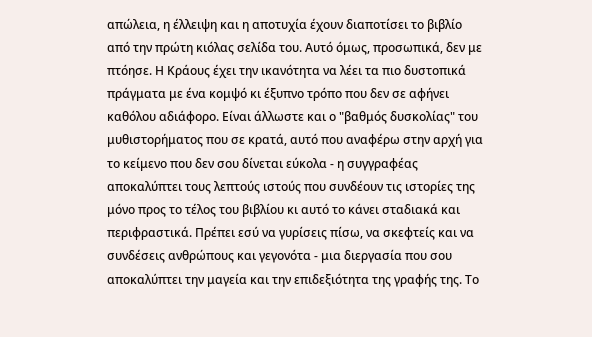απώλεια, η έλλειψη και η αποτυχία έχουν διαποτίσει το βιβλίο από την πρώτη κιόλας σελίδα του. Αυτό όμως, προσωπικά, δεν με πτόησε. Η Κράους έχει την ικανότητα να λέει τα πιο δυστοπικά πράγματα με ένα κομψό κι έξυπνο τρόπο που δεν σε αφήνει καθόλου αδιάφορο. Είναι άλλωστε και ο "βαθμός δυσκολίας" του μυθιστορήματος που σε κρατά, αυτό που αναφέρω στην αρχή για το κείμενο που δεν σου δίνεται εύκολα - η συγγραφέας αποκαλύπτει τους λεπτούς ιστούς που συνδέουν τις ιστορίες της μόνο προς το τέλος του βιβλίου κι αυτό το κάνει σταδιακά και περιφραστικά. Πρέπει εσύ να γυρίσεις πίσω, να σκεφτείς και να συνδέσεις ανθρώπους και γεγονότα - μια διεργασία που σου αποκαλύπτει την μαγεία και την επιδεξιότητα της γραφής της. Το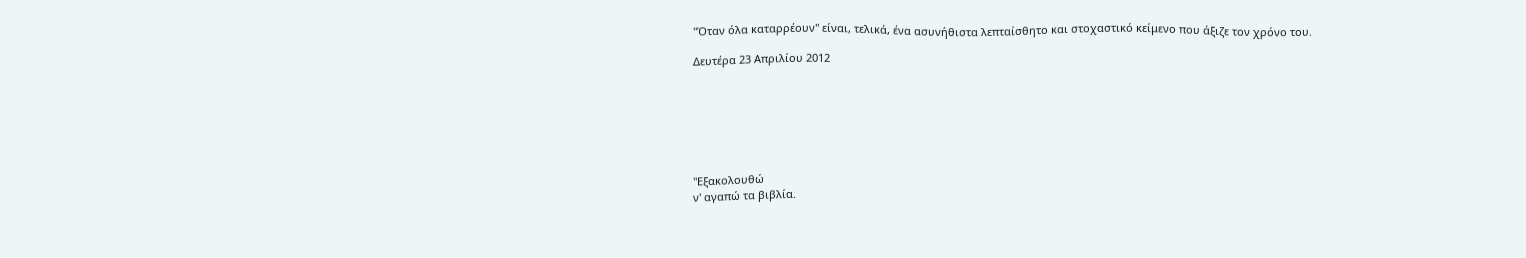"Όταν όλα καταρρέουν" είναι, τελικά, ένα ασυνήθιστα λεπταίσθητο και στοχαστικό κείμενο που άξιζε τον χρόνο του.

Δευτέρα 23 Απριλίου 2012







"Εξακολουθώ
ν' αγαπώ τα βιβλία.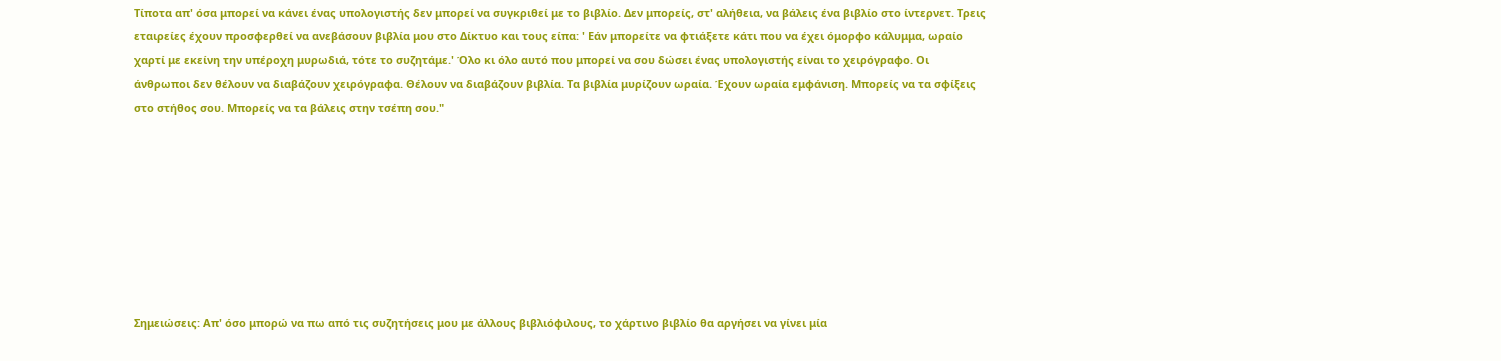Τίποτα απ' όσα μπορεί να κάνει ένας υπολογιστής δεν μπορεί να συγκριθεί με το βιβλίο. Δεν μπορείς, στ' αλήθεια, να βάλεις ένα βιβλίο στο ίντερνετ. Τρεις εταιρείες έχουν προσφερθεί να ανεβάσουν βιβλία μου στο Δίκτυο και τους είπα: ' Εάν μπορείτε να φτιάξετε κάτι που να έχει όμορφο κάλυμμα, ωραίο χαρτί με εκείνη την υπέροχη μυρωδιά, τότε το συζητάμε.' Όλο κι όλο αυτό που μπορεί να σου δώσει ένας υπολογιστής είναι το χειρόγραφο. Οι άνθρωποι δεν θέλουν να διαβάζουν χειρόγραφα. Θέλουν να διαβάζουν βιβλία. Τα βιβλία μυρίζουν ωραία. Έχουν ωραία εμφάνιση. Μπορείς να τα σφίξεις στο στήθος σου. Μπορείς να τα βάλεις στην τσέπη σου."








Σημειώσεις: Απ' όσο μπορώ να πω από τις συζητήσεις μου με άλλους βιβλιόφιλους, το χάρτινο βιβλίο θα αργήσει να γίνει μία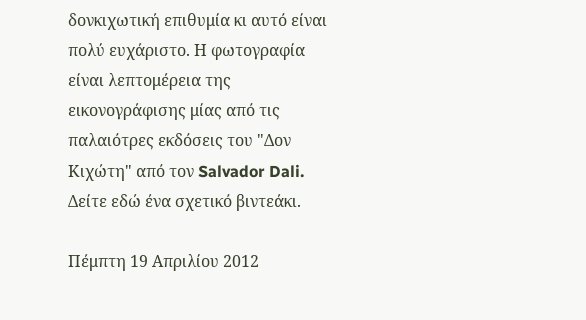δονκιχωτική επιθυμία κι αυτό είναι πολύ ευχάριστο. Η φωτογραφία είναι λεπτομέρεια της εικονογράφισης μίας από τις παλαιότρες εκδόσεις του "Δον Κιχώτη" από τον Salvador Dali. Δείτε εδώ ένα σχετικό βιντεάκι.

Πέμπτη 19 Απριλίου 2012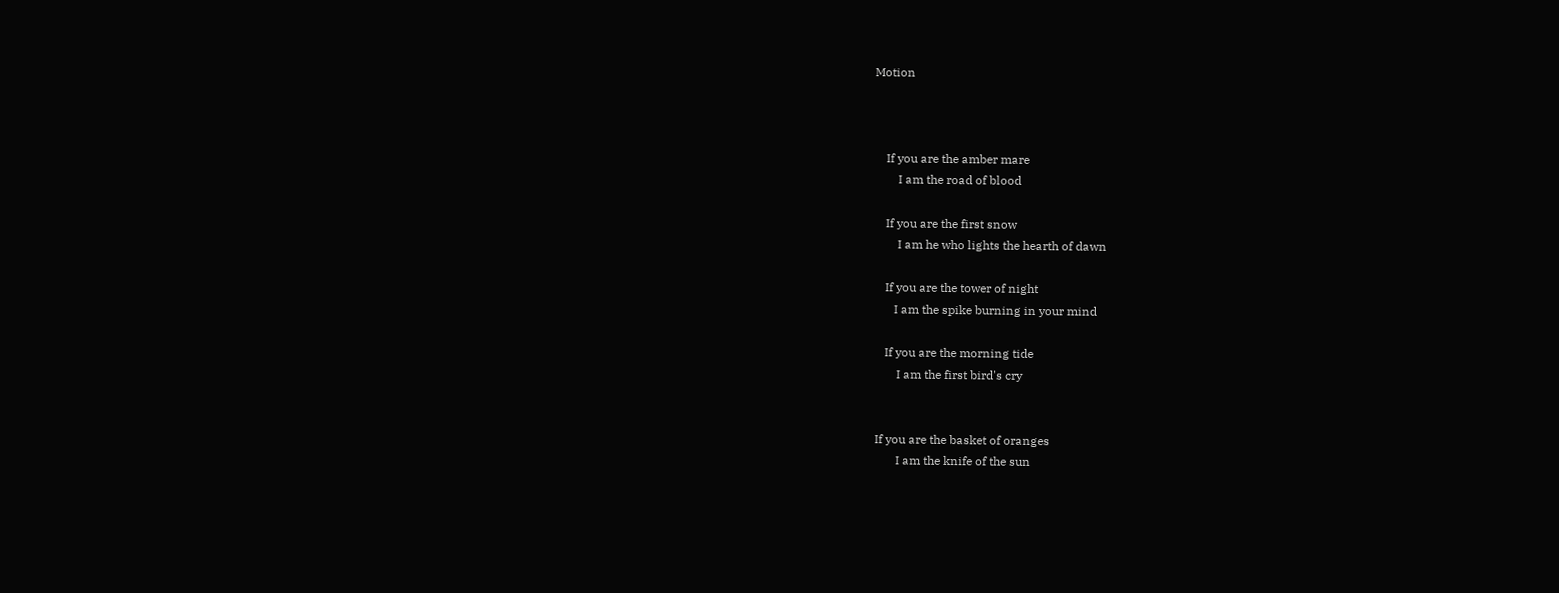Motion



    If you are the amber mare
        I am the road of blood

    If you are the first snow
        I am he who lights the hearth of dawn

    If you are the tower of night
       I am the spike burning in your mind

    If you are the morning tide
        I am the first bird's cry


 If you are the basket of oranges
        I am the knife of the sun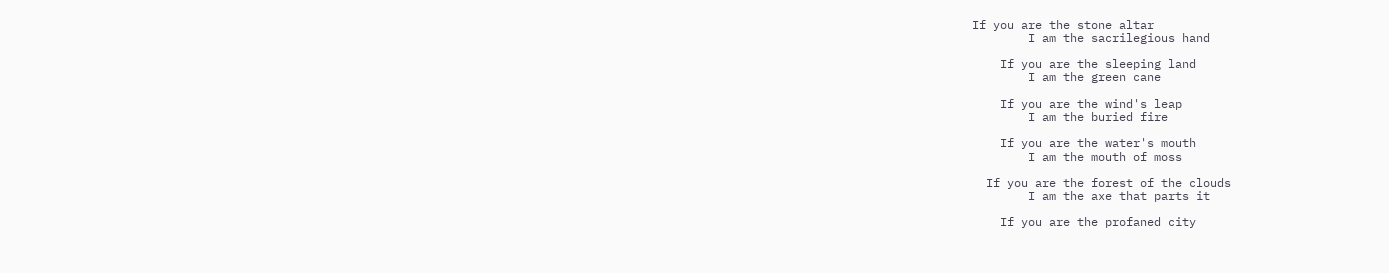If you are the stone altar
        I am the sacrilegious hand

    If you are the sleeping land
        I am the green cane

    If you are the wind's leap
        I am the buried fire

    If you are the water's mouth
        I am the mouth of moss

  If you are the forest of the clouds
        I am the axe that parts it

    If you are the profaned city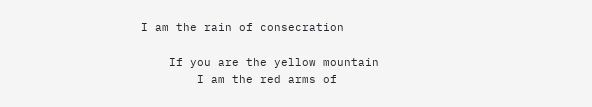I am the rain of consecration

    If you are the yellow mountain
        I am the red arms of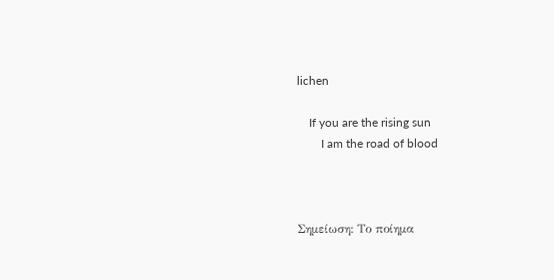lichen

    If you are the rising sun
        I am the road of blood



Σημείωση: Το ποίημα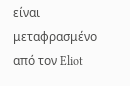είναι μεταφρασμένο από τον Eliot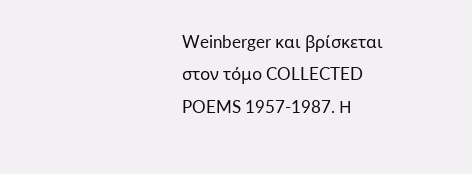Weinberger και βρίσκεται στον τόμο COLLECTED POEMS 1957-1987. Η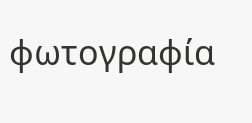φωτογραφία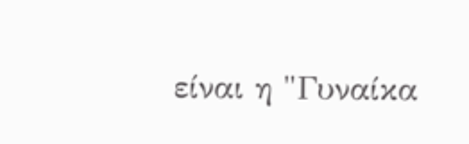είναι η "Γυναίκα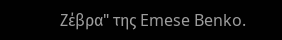Ζέβρα" της Emese Benko.